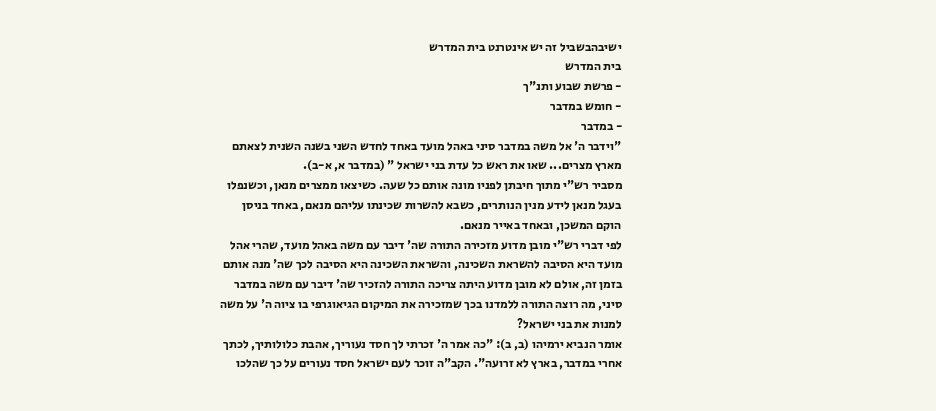ישיבהבשביל זה יש אינטרנט בית המדרש
בית המדרש
- פרשת שבוע ותנ"ך
- חומש במדבר
- במדבר
"וידבר ה' אל משה במדבר סיני באהל מועד באחד לחדש השני בשנה השנית לצאתם מארץ מצרים... שאו את ראש כל עדת בני ישראל " (במדבר א, א-ב).
מסביר רש"י מתוך חיבתן לפניו מונה אותם כל שעה. כשיצאו ממצרים מנאן, וכשנפלו בעגל מנאן לידע מנין הנותרים, כשבא להשרות שכינתו עליהם מנאם, באחד בניסן הוקם המשכן, ובאחד באייר מנאם.
לפי דברי רש"י מובן מדוע מזכירה התורה שה' דיבר עם משה באהל מועד, שהרי אהל מועד היא הסיבה להשראת השכינה, והשראת השכינה היא הסיבה לכך שה' מנה אותם בזמן זה, אולם לא מובן מדוע היתה צריכה התורה להזכיר שה' דיבר עם משה במדבר סיני, מה רוצה התורה ללמדנו בכך שמזכירה את המיקום הגיאוגרפי בו ציוה ה' על משה למנות את בני ישראל?
אומר הנביא ירמיהו (ב, ב): "כה אמר ה' זכרתי לך חסד נעוריך, אהבת כלולותיך, לכתך אחרי במדבר, בארץ לא זרועה". הקב"ה זוכר לעם ישראל חסד נעורים על כך שהלכו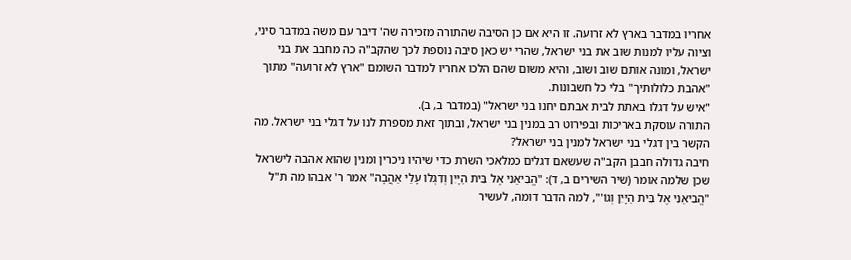אחריו במדבר בארץ לא זרועה. זו היא אם כן הסיבה שהתורה מזכירה שה' דיבר עם משה במדבר סיני, וציוה עליו למנות שוב את בני ישראל, שהרי יש כאן סיבה נוספת לכך שהקב"ה כה מחבב את בני ישראל, ומונה אותם שוב ושוב, והיא משום שהם הלכו אחריו למדבר השומם "ארץ לא זרועה" מתוך "אהבת כלולותיך" בלי כל חשבונות.
"איש על דגלו באתת לבית אבתם יחנו בני ישראל" (במדבר ב, ב).
התורה עוסקת באריכות ובפירוט רב במנין בני ישראל, ובתוך זאת מספרת לנו על דגלי בני ישראל. מה הקשר בין דגלי בני ישראל למנין בני ישראל?
חיבה גדולה חבבן הקב"ה שעשאם דגלים כמלאכי השרת כדי שיהיו ניכרין ומנין שהוא אהבה לישראל שכן שלמה אומר (שיר השירים ב, ד): "הֱבִיאַנִי אֶל בֵּית הַיָּיִן וְדִגְלוֹ עָלַי אַהֲבָה" אמר ר' אבהו מה ת"ל "הֱבִיאַנִי אֶל בֵּית הַיָּיִן וְגוֹ'", למה הדבר דומה, לעשיר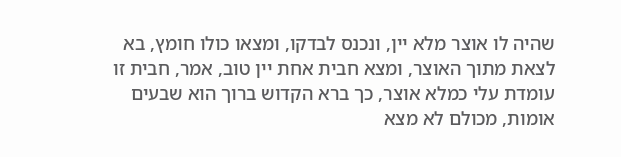שהיה לו אוצר מלא יין, ונכנס לבדקו, ומצאו כולו חומץ, בא לצאת מתוך האוצר, ומצא חבית אחת יין טוב, אמר, חבית זו עומדת עלי כמלא אוצר, כך ברא הקדוש ברוך הוא שבעים אומות, מכולם לא מצא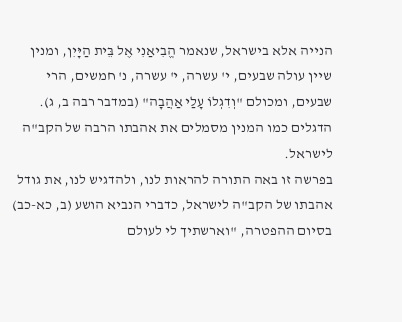הנייה אלא בישראל, שנאמר הֱבִיאַנִי אֶל בֵּית הַיָּיִן, ומנין שיין עולה שבעים, י' עשרה, י' עשרה, נ' חמשים, הרי שבעים, ומכולם "וְדִגְלוֹ עָלַי אַהֲבָה" (במדבר רבה ב, ג).
הדגלים כמו המנין מסמלים את אהבתו הרבה של הקב"ה לישראל.
בפרשה זו באה התורה להראות לנו, ולהדגיש לנו, את גודל אהבתו של הקב"ה לישראל, כדברי הנביא הושע (ב, כא-כב) בסיום ההפטרה, "וארשתיך לי לעולם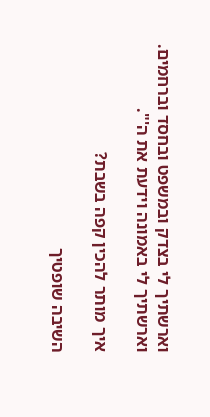וארשתיך לי בצדק ובמשפט ובחסד וברחמים. וארשתיך לי באמונה וידעת את ה'".

איך מותר להכין קפה בשבת?

השיבה שופטיך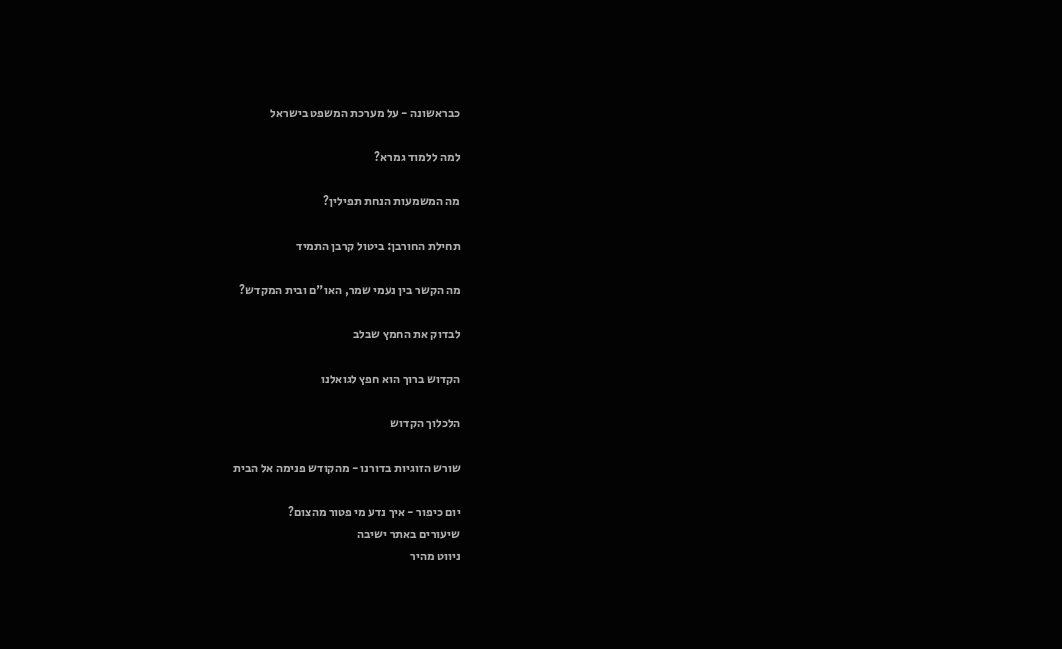כבראשונה - על מערכת המשפט בישראל

למה ללמוד גמרא?

מה המשמעות הנחת תפילין?

תחילת החורבן: ביטול קרבן התמיד

מה הקשר בין נעמי שמר, האו"ם ובית המקדש?

לבדוק את החמץ שבלב

הקדוש ברוך הוא חפץ לגואלנו

הלכלוך הקדוש

שורש הזוגיות בדורנו - מהקודש פנימה אל הבית

יום כיפור - איך נדע מי פטור מהצום?
שיעורים באתר ישיבה
ניווט מהיר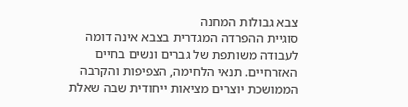צבא גבולות המחנה
סוגיית ההפרדה המגדרית בצבא אינה דומה לעבודה משותפת של גברים ונשים בחיים האזרחיים. תנאי הלחימה, הצפיפות והקרבה הממושכת יוצרים מציאות ייחודית שבה שאלת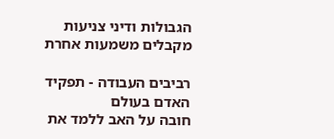הגבולות ודיני צניעות מקבלים משמעות אחרת

רביבים העבודה - תפקיד האדם בעולם
חובה על האב ללמד את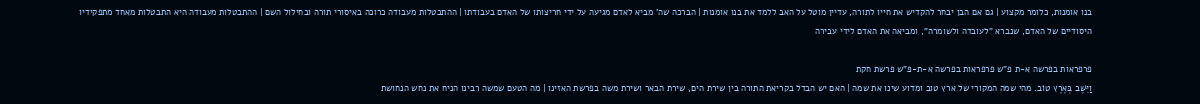בנו אומנות, כלומר מקצוע | גם אם הבן יבחר להקדיש את חייו לתורה, עדיין מוטל על האב ללמד את בנו אומנות | הברכה שה' מביא לאדם מגיעה על ידי חריצותו של האדם בעבודתו | ההתבטלות מעבודה כרוכה באיסורי תורה ובחילול השם | ההתבטלות מעבודה היא התבטלות מאחד מתפקידיו היסודיים של האדם, שנברא "לעובדה ולשומרה", ומביאה את האדם לידי עבירה

פרפראות בפרשה א-ת פ"ש פרפראות בפרשה א-ת-פ"ש פרשת חקת
וַיֵּשֶׁב בְּאֶרֶץ טוֹב. מהי שמה המקורי של ארץ טוב ומדוע שינו את שמה | האם יש הבדל בקריאת התורה בין שירת הים, שירת הבאר ושירת משה בפרשת האזינו | מה הטעם שמשה רבינו הניח את נחש הנחושת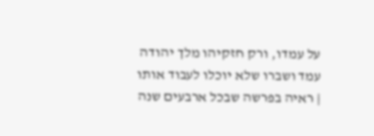על עמדו, ורק חזקיהו מלך יהודה עמד ושברו שלא יוכלו לעבוד אותו | ראיה בפרשה שבכל ארבעים שנה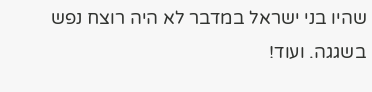שהיו בני ישראל במדבר לא היה רוצח נפש בשגגה. ועוד!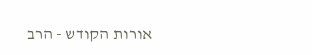אורות הקודש - הרב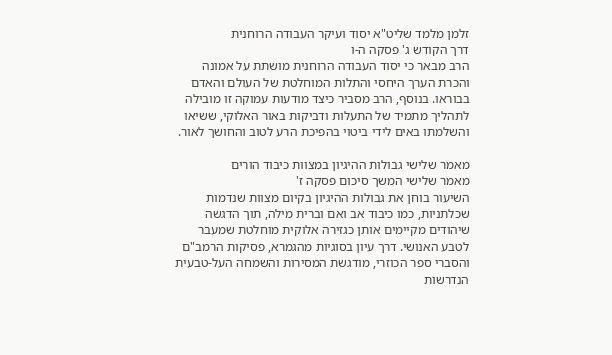זלמן מלמד שליט"א יסוד ועיקר העבודה הרוחנית
דרך הקודש ג' פסקה ה-ו
הרב מבאר כי יסוד העבודה הרוחנית מושתת על אמונה והכרת הערך היחסי והתלות המוחלטת של העולם והאדם בבוראו. בנוסף, הרב מסביר כיצד מודעות עמוקה זו מובילה לתהליך מתמיד של התעלות ודביקות באור האלוקי, ששיאו והשלמתו באים לידי ביטוי בהפיכת הרע לטוב והחושך לאור.

מאמר שלישי גבולות ההיגיון במצוות כיבוד הורים
מאמר שלישי המשך סיכום פסקה ז'
השיעור בוחן את גבולות ההיגיון בקיום מצוות שנדמות שכלתניות, כמו כיבוד אב ואם וברית מילה, תוך הדגשה שיהודים מקיימים אותן כגזירה אלוקית מוחלטת שמעבר לטבע האנושי. דרך עיון בסוגיות מהגמרא, פסיקות הרמב"ם והסברי ספר הכוזרי, מודגשת המסירות והשמחה העל-טבעית הנדרשות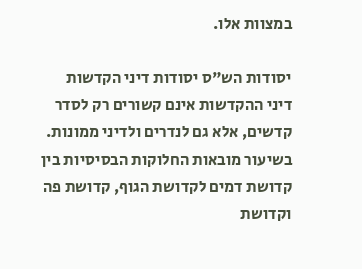במצוות אלו.

יסודות הש"ס יסודות דיני הקדשות
דיני ההקדשות אינם קשורים רק לסדר קדשים, אלא גם לנדרים ולדיני ממונות. בשיעור מובאות החלוקות הבסיסיות בין קדושת דמים לקדושת הגוף, קדושת פה וקדושת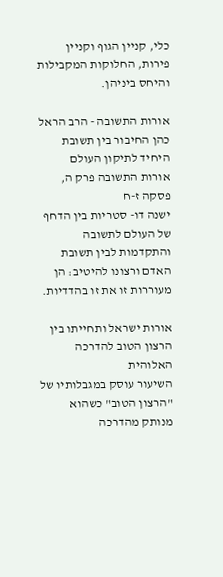כלי, קניין הגוף וקניין פירות, החלוקות המקבילות והיחס ביניהן.

אורות התשובה - הרב הראל כהן החיבור בין תשובת היחיד לתיקון העולם
אורות התשובה פרק ה, פסקה ז-ח
ישנה דו- סטריות בין הדחף של העולם לתשובה והתקדמות לבין תשובת האדם ורצונו להיטיב: הן מעוררות זו את זו בהדדיות.

אורות ישראל ותחייתו בין הרצון הטוב להדרכה האלוהית
השיעור עוסק במגבלותיו של "הרצון הטוב" כשהוא מנותק מהדרכה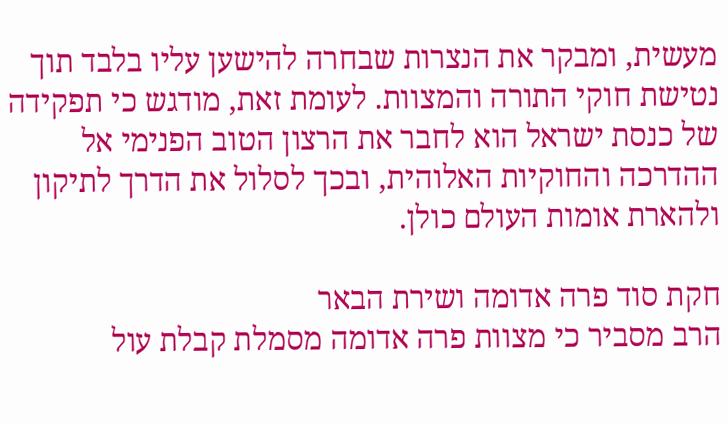מעשית, ומבקר את הנצרות שבחרה להישען עליו בלבד תוך נטישת חוקי התורה והמצוות. לעומת זאת, מודגש כי תפקידה של כנסת ישראל הוא לחבר את הרצון הטוב הפנימי אל ההדרכה והחוקיות האלוהית, ובכך לסלול את הדרך לתיקון ולהארת אומות העולם כולן.

חקת סוד פרה אדומה ושירת הבאר
הרב מסביר כי מצוות פרה אדומה מסמלת קבלת עול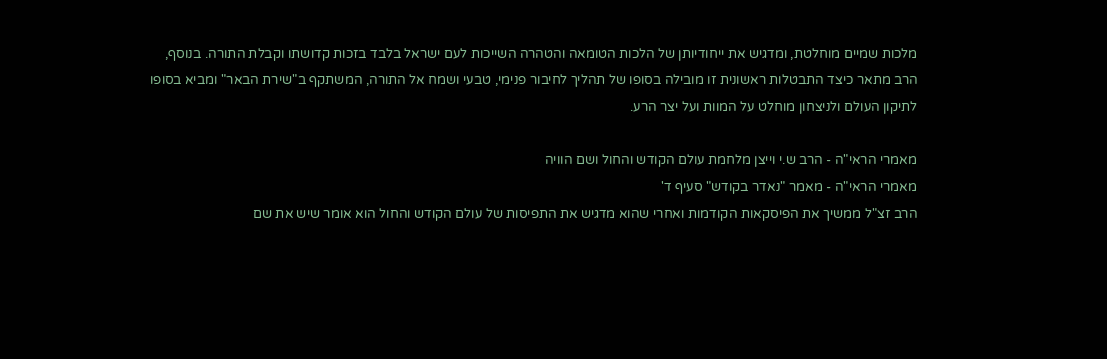מלכות שמיים מוחלטת, ומדגיש את ייחודיותן של הלכות הטומאה והטהרה השייכות לעם ישראל בלבד בזכות קדושתו וקבלת התורה. בנוסף, הרב מתאר כיצד התבטלות ראשונית זו מובילה בסופו של תהליך לחיבור פנימי, טבעי ושמח אל התורה, המשתקף ב"שירת הבאר" ומביא בסופו לתיקון העולם ולניצחון מוחלט על המוות ועל יצר הרע.

מאמרי הראי"ה - הרב ש.י וייצן מלחמת עולם הקודש והחול ושם הוויה
מאמרי הראי"ה - מאמר "נאדר בקודש" סעיף ד'
הרב זצ"ל ממשיך את הפיסקאות הקודמות ואחרי שהוא מדגיש את התפיסות של עולם הקודש והחול הוא אומר שיש את שם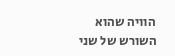הוויה שהוא השורש של שני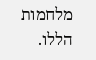מלחמות הללו.